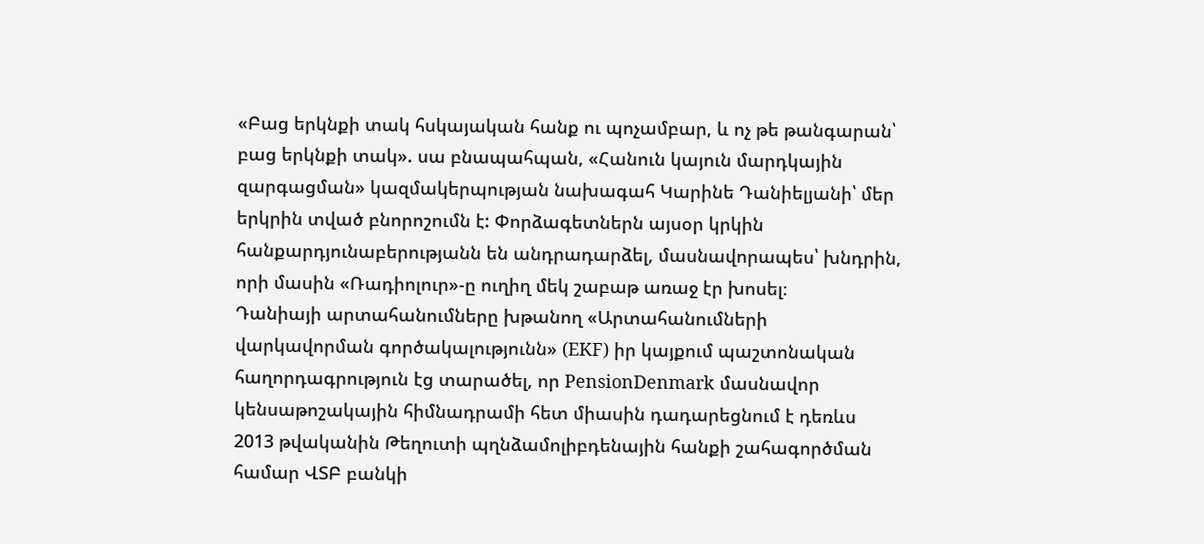«Բաց երկնքի տակ հսկայական հանք ու պոչամբար, և ոչ թե թանգարան՝ բաց երկնքի տակ». սա բնապահպան, «Հանուն կայուն մարդկային զարգացման» կազմակերպության նախագահ Կարինե Դանիելյանի՝ մեր երկրին տված բնորոշումն է: Փորձագետներն այսօր կրկին հանքարդյունաբերությանն են անդրադարձել, մասնավորապես՝ խնդրին, որի մասին «Ռադիոլուր»-ը ուղիղ մեկ շաբաթ առաջ էր խոսել։
Դանիայի արտահանումները խթանող «Արտահանումների վարկավորման գործակալությունն» (EKF) իր կայքում պաշտոնական հաղորդագրություն էց տարածել, որ PensionDenmark մասնավոր կենսաթոշակային հիմնադրամի հետ միասին դադարեցնում է դեռևս 2013 թվականին Թեղուտի պղնձամոլիբդենային հանքի շահագործման համար ՎՏԲ բանկի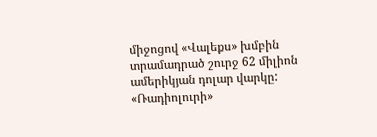միջոցով «Վալեքս» խմբին տրամադրած շուրջ 62 միլիոն ամերիկյան դոլար վարկը:
«Ռադիոլուրի»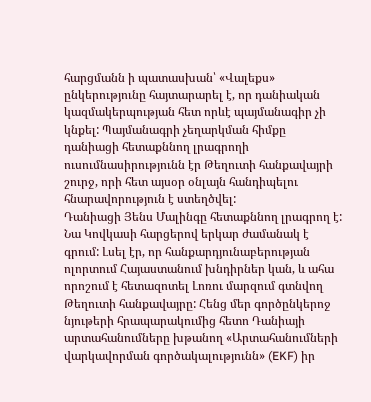հարցմանն ի պատասխան՝ «Վալեքս» ընկերությունը հայտարարել է, որ դանիական կազմակերպության հետ որևէ պայմանագիր չի կնքել: Պայմանագրի չեղարկման հիմքը դանիացի հետաքննող լրագրողի ուսումնասիրությունն էր Թեղուտի հանքավայրի շուրջ, որի հետ այսօր օնլայն հանդիպելու հնարավորություն է ստեղծվել:
Դանիացի Յենս Մալինգը հետաքննող լրագրող է: Նա Կովկասի հարցերով երկար ժամանակ է գրում: Լսել էր, որ հանքարդյունաբերության ոլորտում Հայաստանում խնդիրներ կան, և ահա որոշում է հետազոտել Լոռու մարզում գտնվող Թեղուտի հանքավայրը: Հենց մեր գործընկերոջ նյութերի հրապարակումից հետո Դանիայի արտահանումները խթանող «Արտահանումների վարկավորման գործակալությունն» (EKF) իր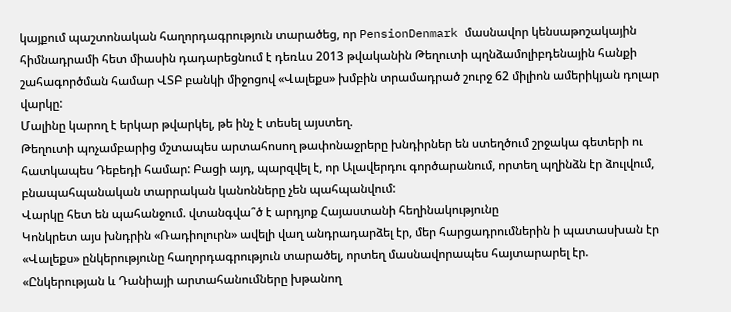կայքում պաշտոնական հաղորդագրություն տարածեց, որ PensionDenmark մասնավոր կենսաթոշակային հիմնադրամի հետ միասին դադարեցնում է դեռևս 2013 թվականին Թեղուտի պղնձամոլիբդենային հանքի շահագործման համար ՎՏԲ բանկի միջոցով «Վալեքս» խմբին տրամադրած շուրջ 62 միլիոն ամերիկյան դոլար վարկը:
Մալինը կարող է երկար թվարկել, թե ինչ է տեսել այստեղ.
Թեղուտի պոչամբարից մշտապես արտահոսող թափոնաջրերը խնդիրներ են ստեղծում շրջակա գետերի ու հատկապես Դեբեդի համար: Բացի այդ, պարզվել է, որ Ալավերդու գործարանում, որտեղ պղինձն էր ձուլվում, բնապահպանական տարրական կանոնները չեն պահպանվում:
Վարկը հետ են պահանջում. վտանգվա՞ծ է արդյոք Հայաստանի հեղինակությունը
Կոնկրետ այս խնդրին «Ռադիոլուրն» ավելի վաղ անդրադարձել էր, մեր հարցադրումներին ի պատասխան էր «Վալեքս» ընկերությունը հաղորդագրություն տարածել, որտեղ մասնավորապես հայտարարել էր.
«Ընկերության և Դանիայի արտահանումները խթանող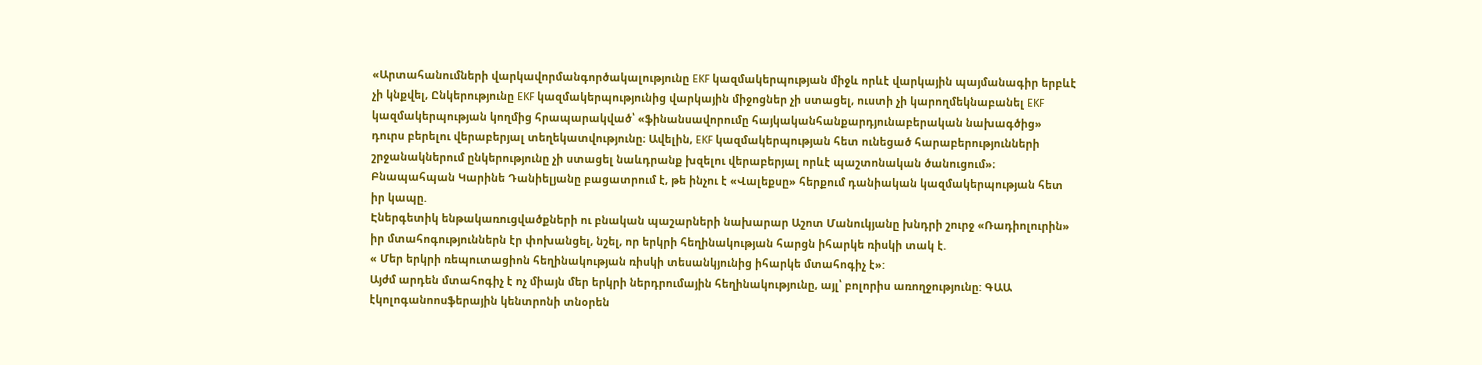«Արտահանումների վարկավորմանգործակալությունը EKF կազմակերպության միջև որևէ վարկային պայմանագիր երբևէ չի կնքվել, Ընկերությունը EKF կազմակերպությունից վարկային միջոցներ չի ստացել, ուստի չի կարողմեկնաբանել EKF կազմակերպության կողմից հրապարակված՝ «ֆինանսավորումը հայկականհանքարդյունաբերական նախագծից» դուրս բերելու վերաբերյալ տեղեկատվությունը։ Ավելին, EKF կազմակերպության հետ ունեցած հարաբերությունների շրջանակներում ընկերությունը չի ստացել նաևդրանք խզելու վերաբերյալ որևէ պաշտոնական ծանուցում»։
Բնապահպան Կարինե Դանիելյանը բացատրում է, թե ինչու է «Վալեքսը» հերքում դանիական կազմակերպության հետ իր կապը.
Էներգետիկ ենթակառուցվածքների ու բնական պաշարների նախարար Աշոտ Մանուկյանը խնդրի շուրջ «Ռադիոլուրին» իր մտահոգություններն էր փոխանցել, նշել, որ երկրի հեղինակության հարցն իհարկե ռիսկի տակ է.
« Մեր երկրի ռեպուտացիոն հեղինակության ռիսկի տեսանկյունից իհարկե մտահոգիչ է»:
Այժմ արդեն մտահոգիչ է ոչ միայն մեր երկրի ներդրումային հեղինակությունը, այլ՝ բոլորիս առողջությունը: ԳԱԱ էկոլոգանոոսֆերային կենտրոնի տնօրեն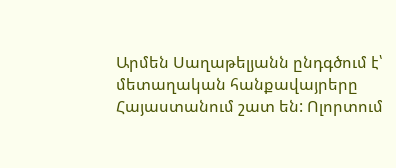Արմեն Սաղաթելյանն ընդգծում է՝ մետաղական հանքավայրերը Հայաստանում շատ են: Ոլորտում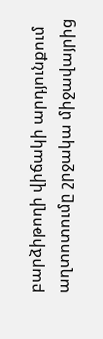բարձիթողի վիճակի արդյունքում աղտոտումը շրջակա միջավայրից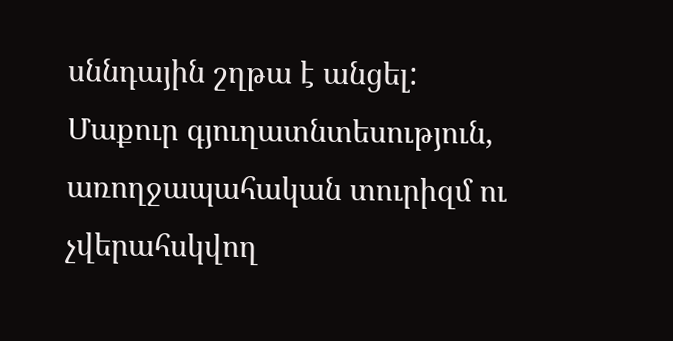սննդային շղթա է անցել:
Մաքուր գյուղատնտեսություն, առողջապահական տուրիզմ ու չվերահսկվող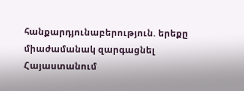հանքարդյունաբերություն. երեքը միաժամանակ զարգացնել Հայաստանում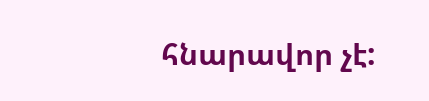հնարավոր չէ: